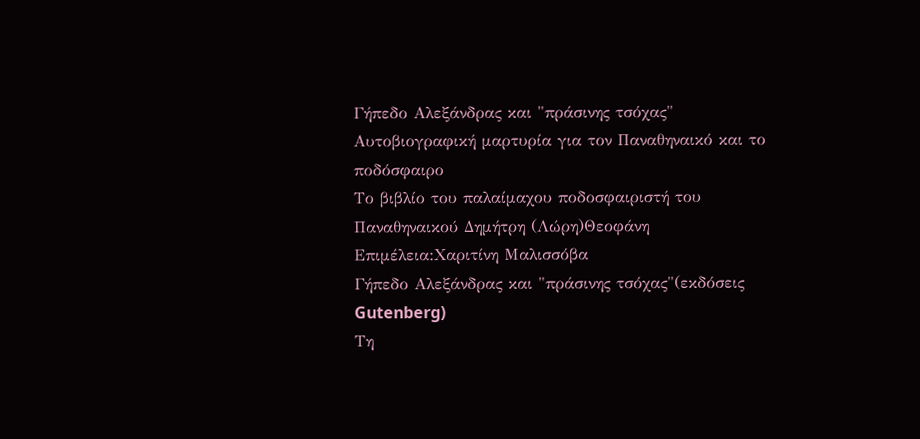Γήπεδο Αλεξάνδρας και "πράσινης τσόχας"
Αυτοβιογραφική μαρτυρία για τον Παναθηναικό και το ποδόσφαιρο
Το βιβλίο του παλαίμαχου ποδοσφαιριστή του Παναθηναικού Δημήτρη (Λώρη)Θεοφάνη
Επιμέλεια:Χαριτίνη Μαλισσόβα
Γήπεδο Αλεξάνδρας και "πράσινης τσόχας"(εκδόσεις Gutenberg)
Τη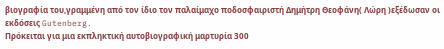βιογραφία του,γραμμένη από τον ίδιο τον παλαίμαχο ποδοσφαιριστή Δημήτρη Θεοφάνη( Λώρη )εξέδωσαν οι εκδόσεις Gutenberg.
Πρόκειται για μια εκπληκτική αυτοβιογραφική μαρτυρία 300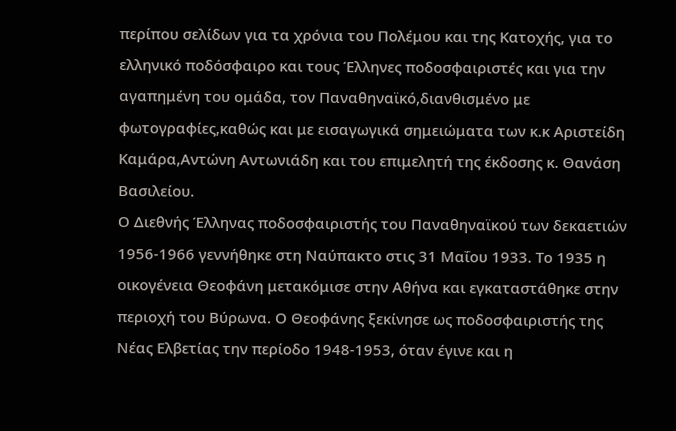περίπου σελίδων για τα χρόνια του Πολέμου και της Κατοχής, για το ελληνικό ποδόσφαιρο και τους Έλληνες ποδοσφαιριστές και για την αγαπημένη του ομάδα, τον Παναθηναϊκό,διανθισμένο με φωτογραφίες,καθώς και με εισαγωγικά σημειώματα των κ.κ Αριστείδη Καμάρα,Αντώνη Αντωνιάδη και του επιμελητή της έκδοσης κ. Θανάση Βασιλείου.
Ο Διεθνής Έλληνας ποδοσφαιριστής του Παναθηναϊκού των δεκαετιών 1956-1966 γεννήθηκε στη Ναύπακτο στις 31 Μαΐου 1933. Το 1935 η οικογένεια Θεοφάνη μετακόμισε στην Αθήνα και εγκαταστάθηκε στην περιοχή του Βύρωνα. Ο Θεοφάνης ξεκίνησε ως ποδοσφαιριστής της Νέας Ελβετίας την περίοδο 1948-1953, όταν έγινε και η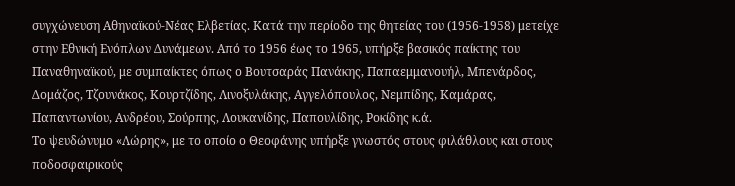συγχώνευση Αθηναϊκού-Νέας Ελβετίας. Κατά την περίοδο της θητείας του (1956-1958) μετείχε στην Εθνική Ενόπλων Δυνάμεων. Από το 1956 έως το 1965, υπήρξε βασικός παίκτης του Παναθηναϊκού, με συμπαίκτες όπως ο Βουτσαράς Πανάκης, Παπαεμμανουήλ, Μπενάρδος, Δομάζος, Τζουνάκος, Κουρτζίδης, Λινοξυλάκης, Αγγελόπουλος, Νεμπίδης, Καμάρας, Παπαντωνίου, Ανδρέου, Σούρπης, Λουκανίδης, Παπουλίδης, Ροκίδης κ.ά.
Το ψευδώνυμο «Λώρης», με το οποίο ο Θεοφάνης υπήρξε γνωστός στους φιλάθλους και στους ποδοσφαιρικούς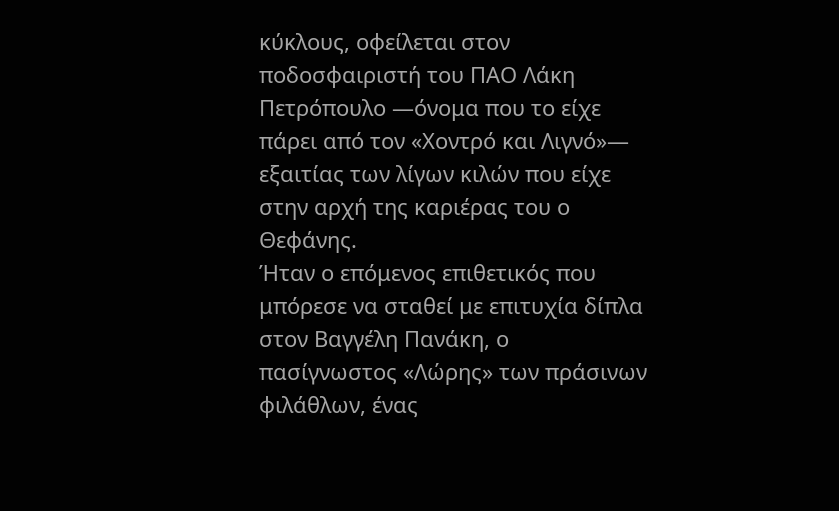κύκλους, οφείλεται στον ποδοσφαιριστή του ΠΑΟ Λάκη Πετρόπουλο ―όνομα που το είχε πάρει από τον «Χοντρό και Λιγνό»― εξαιτίας των λίγων κιλών που είχε στην αρχή της καριέρας του ο Θεφάνης.
Ήταν ο επόμενος επιθετικός που μπόρεσε να σταθεί με επιτυχία δίπλα στον Βαγγέλη Πανάκη, ο πασίγνωστος «Λώρης» των πράσινων φιλάθλων, ένας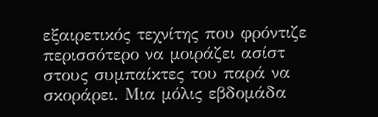εξαιρετικός τεχνίτης που φρόντιζε περισσότερο να μοιράζει ασίστ στους συμπαίκτες του παρά να σκοράρει. Μια μόλις εβδομάδα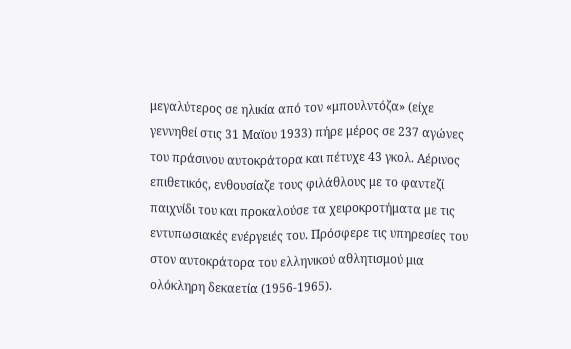μεγαλύτερος σε ηλικία από τον «μπουλντόζα» (είχε γεννηθεί στις 31 Μαϊου 1933) πήρε μέρος σε 237 αγώνες του πράσινου αυτοκράτορα και πέτυχε 43 γκολ. Αέρινος επιθετικός, ενθουσίαζε τους φιλάθλους με το φαντεζί παιχνίδι του και προκαλούσε τα χειροκροτήματα με τις εντυπωσιακές ενέργειές του. Πρόσφερε τις υπηρεσίες του στον αυτοκράτορα του ελληνικού αθλητισμού μια ολόκληρη δεκαετία (1956-1965).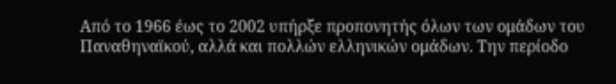Από το 1966 έως το 2002 υπήρξε προπονητής όλων των ομάδων του Παναθηναϊκού, αλλά και πολλών ελληνικών ομάδων. Την περίοδο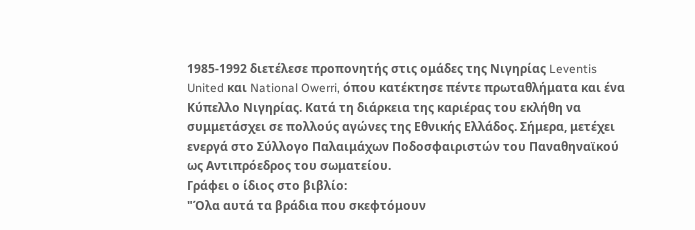1985-1992 διετέλεσε προπονητής στις ομάδες της Νιγηρίας Leventis United και National Owerri, όπου κατέκτησε πέντε πρωταθλήματα και ένα Κύπελλο Νιγηρίας. Κατά τη διάρκεια της καριέρας του εκλήθη να συμμετάσχει σε πολλούς αγώνες της Εθνικής Ελλάδος. Σήμερα, μετέχει ενεργά στο Σύλλογο Παλαιμάχων Ποδοσφαιριστών του Παναθηναϊκού ως Αντιπρόεδρος του σωματείου.
Γράφει ο ίδιος στο βιβλίο:
"Όλα αυτά τα βράδια που σκεφτόμουν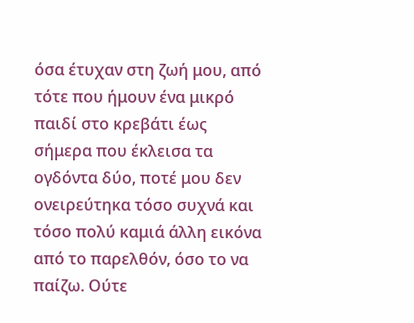όσα έτυχαν στη ζωή μου, από τότε που ήμουν ένα μικρό παιδί στο κρεβάτι έως σήμερα που έκλεισα τα ογδόντα δύο, ποτέ μου δεν ονειρεύτηκα τόσο συχνά και τόσο πολύ καμιά άλλη εικόνα από το παρελθόν, όσο το να παίζω. Ούτε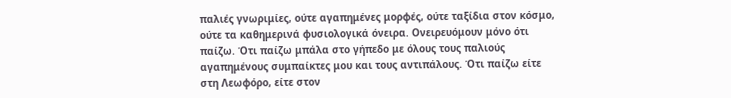παλιές γνωριμίες, ούτε αγαπημένες μορφές, ούτε ταξίδια στον κόσμο, ούτε τα καθημερινά φυσιολογικά όνειρα. Ονειρευόμουν μόνο ότι παίζω. Ότι παίζω μπάλα στο γήπεδο με όλους τους παλιούς αγαπημένους συμπαίκτες μου και τους αντιπάλους. Ότι παίζω είτε στη Λεωφόρο, είτε στον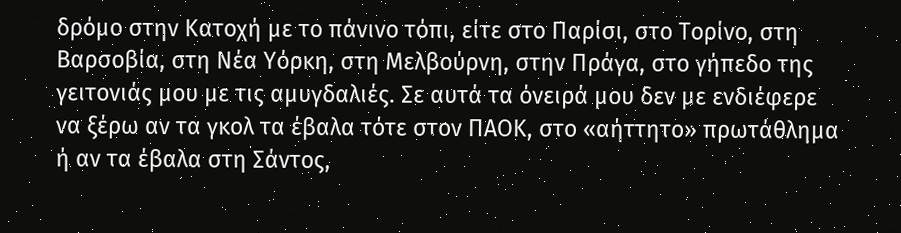δρόμο στην Κατοχή με το πάνινο τόπι, είτε στο Παρίσι, στο Τορίνο, στη Βαρσοβία, στη Νέα Υόρκη, στη Μελβούρνη, στην Πράγα, στο γήπεδο της γειτονιάς μου με τις αμυγδαλιές. Σε αυτά τα όνειρά μου δεν με ενδιέφερε να ξέρω αν τα γκολ τα έβαλα τότε στον ΠΑΟΚ, στο «αήττητο» πρωτάθλημα ή αν τα έβαλα στη Σάντος,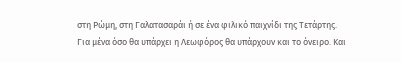στη Ρώμη, στη Γαλατασαράι ή σε ένα φιλικό παιχνίδι της Τετάρτης.
Για μένα όσο θα υπάρχει η Λεωφόρος θα υπάρχουν και τo όνειρo. Και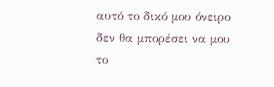αυτό το δικό μου όνειρο δεν θα μπορέσει να μου το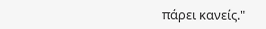πάρει κανείς."